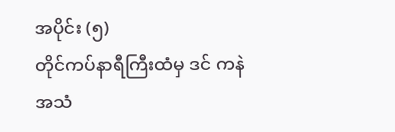အပိုင်း (၅)
တိုင်ကပ်နာရီကြီးထံမှ ဒင် ကနဲအသံ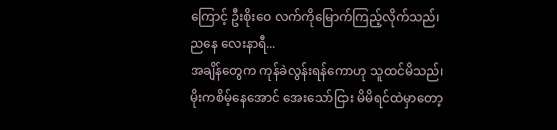ကြောင့် ဦးစိုးဝေ လက်ကိုမြောက်ကြည့်လိုက်သည်၊ ညနေ လေးနာရီ...
အချိန်တွေက ကုန်ခဲလွန်းရန်ကောဟု သူထင်မိသည်၊ မိုးကစိမ့်နေအောင် အေးသော်ငြား မိမိရင်ထဲမှာတော့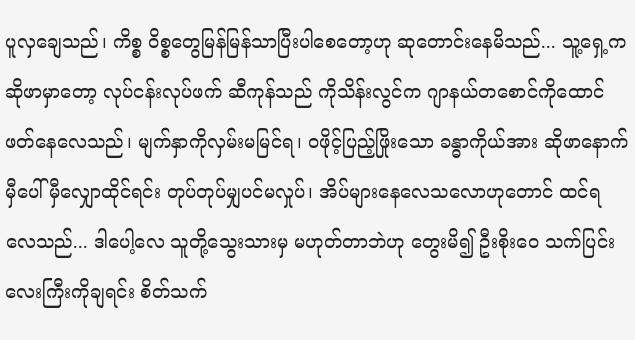ပူလှချေသည်၊ ကိစ္စ ဝိစ္စတွေမြန်မြန်သာပြီးပါစေတော့ဟု ဆုတောင်းနေမိသည်... သူ့ရှေ့က ဆိုဖာမှာတော့ လုပ်ငန်းလုပ်ဖက် ဆီကုန်သည် ကိုသိန်းလွင်က ဂျာနယ်တစောင်ကိုထောင်ဖတ်နေလေသည်၊ မျက်နှာကိုလှမ်းမမြင်ရ၊ ဝဖိုင့်ပြည့်ဖြိုးသော ခန္ဓာကိုယ်အား ဆိုဖာနောက်မှီပေါ် မှီလျှောထိုင်ရင်း တုပ်တုပ်မျှပင်မလှုပ်၊ အိပ်များနေလေသလောဟုတောင် ထင်ရလေသည်... ဒါပေါ့လေ သူတို့သွေးသားမှ မဟုတ်တာဘဲဟု တွေးမိ၍ ဦးစိုးဝေ သက်ပြင်းလေးကြီးကိုချရင်း စိတ်သက်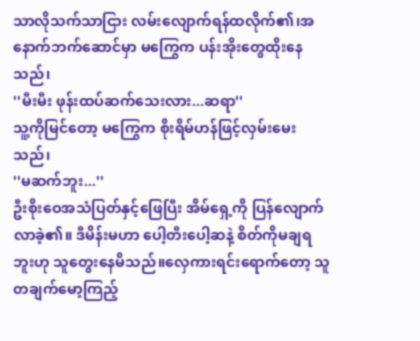သာလိုသက်သာငြား လမ်းလျောက်ရန်ထလိုက်၏၊အနောက်ဘက်ဆောင်မှာ မကြွေက ပန်းအိုးတွေထိုးနေသည်၊
''မီးမီး ဖုန်းထပ်ဆက်သေးလား...ဆရာ''
သူ့ကိုမြင်တော့ မကြွေက စိုးရိမ်ဟန်ဖြင့်လှမ်းမေးသည်၊
''မဆက်ဘူး...''
ဦးစိုးဝေအသံပြတ်နှင့်ဖြေပြီး အိမ်ရှေ့ကို ပြန်လျောက်လာခဲ့၏။ ဒီမိန်းမဟာ ပေါ့တီးပေါ့ဆနဲ့ စိတ်ကိုမချရဘူးဟု သူတွေးနေမိသည်။လှေကားရင်းရောက်တော့ သူတချက်မော့ကြည့်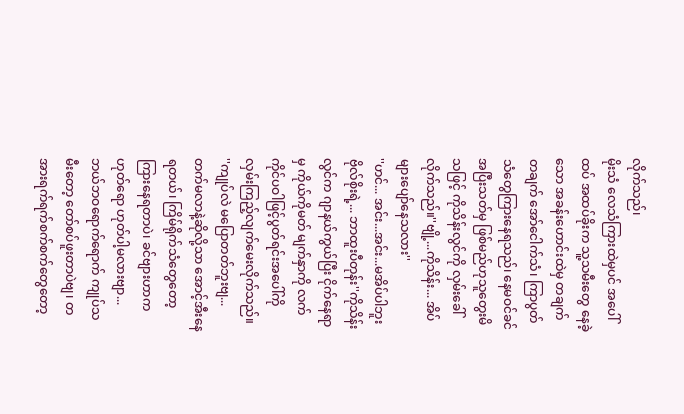လိုက်သည်၊
မိုးသံ လေသံကြားထဲမှပင် အပေါ်ထပ် အထပ်ခိုးက သူ့သမီးတွေ နေခဲ့သော အခန်းဟောင်းထဲမှ တချက်တချက် အော်ငေါက်သံ၊ ကြာပွတ်သံတွေကြားနေရသည်၊ နေမဝင်ခင် အပြီးသတ်မှ ဖြစ်မည်ဟုသူတွေးမိသဖြင့် ကိုသိန်းလွင်ကို လှမ်းခေါ်လိုက်သည်။''ဗျို့...ကိုသိန်း... အိပ်များပျော်နေသလား''
''ဟင်... အင်း...အင်း...မအိပ်ပါဘူး ဗိုလ်စိုးရဲ့... ဘာထူးပီတုန်း''ကိုသိန်းလွင်က ဂျာနယ်ကွယ်ပြီး ငိုက်နေရာမှ ကိုယ်ကိုမတ် မျက်နှာကို လက်ကိုင်ပဝါဖြင့်ပွတ်ရင်းအပေါ်ကိုလှမ်းကြည့်လျက်မေးလိုက်သည်။
''ကျုပ်လဲ မပြောတတ်ဘူးဗျ... တက်မလာနဲ့ဆိုလို့သာ အောင့်အီးနေရတယ်၊ ကြိမ်ရိုက်သံတွေတော့ ကြားနေရတာပဲ၊ ခင်ဗျားဟာက ဟုတ်ရော ဟုတ်ပါ့မလားဗျာ... ဘယ်ဘဝရောက်ရောက် ကျုပ်သမီးတော့ တော်စပ်ဖူးတာပဲဗျ၊ တအားရက်ရက်စက်စက်တွေတော့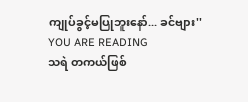ကျုပ်ခွင့်မပြုဘူးနော်... ခင်ဗျား''
YOU ARE READING
သရဲ တကယ်ဖြစ်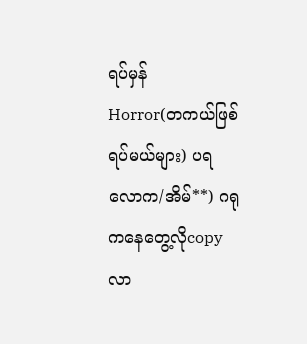ရပ်မှန်
Horror(တကယ်ဖြစ်ရပ်မယ်များ) ပရလောက/အိမ်**) ဂရုကနေတွေ့လိုcopyလာ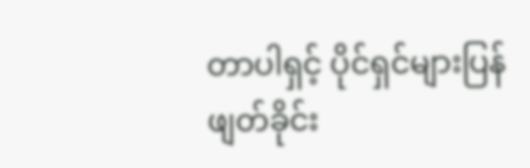တာပါရှင့် ပိုင်ရှင်များပြန်ဖျတ်ခိုင်း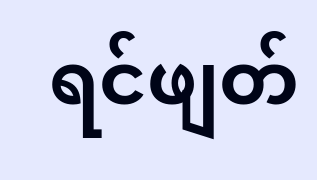ရင်ဖျတ်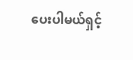ပေးပါမယ်ရှင့်